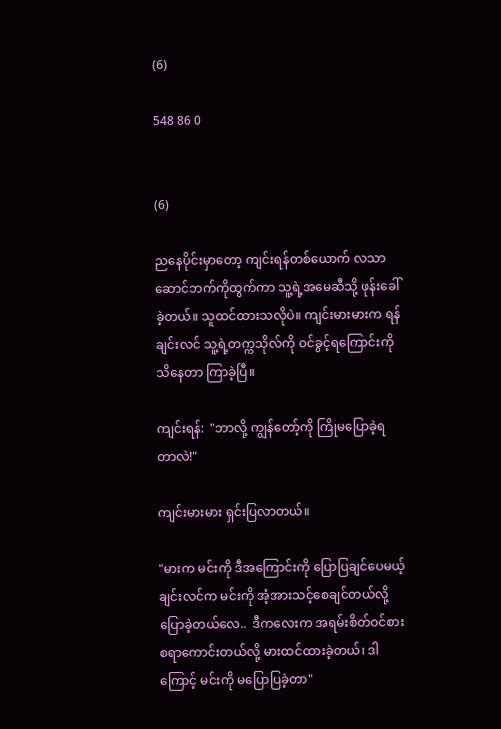(6)

548 86 0


(6)

ညနေပိုင်းမှာတော့ ကျင်းရန်တစ်ယောက် လသာဆောင်ဘက်ကိုထွက်ကာ သူ့ရဲ့အမေဆီသို့ ဖုန်းခေါ်ခဲ့တယ်။ သူထင်ထားသလိုပဲ။ ကျင်းမားမားက ရန်ချင်းလင် သူ့ရဲ့တက္ကသိုလ်ကို ဝင်ခွင့်ရကြောင်းကို သိနေတာ ကြာခဲ့ပြီ။

ကျင်းရန်:  "ဘာလို့ ကျွန်တော့်ကို ကြိုမပြောခဲ့ရတာလဲ!"

ကျင်းမားမား ရှင်းပြလာတယ်။

"မားက မင်းကို ဒီအကြောင်းကို ပြောပြချင်ပေမယ့် ချင်းလင်က မင်းကို အံ့အားသင့်စေချင်တယ်လို့ ပြောခဲ့တယ်လေ..  ဒီကလေးက အရမ်းစိတ်ဝင်စားစရာကောင်းတယ်လို့ မားထင်ထားခဲ့တယ်၊ ဒါကြောင့် မင်းကို မပြောပြခဲ့တာ"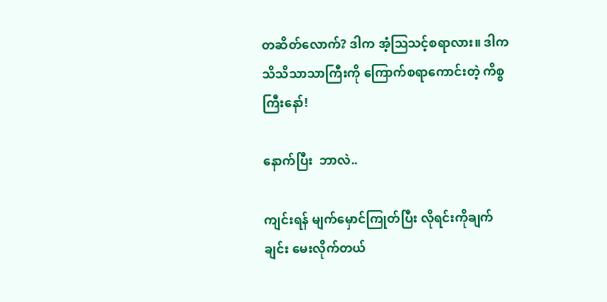တဆိတ်လောက်? ဒါက အံ့သြသင့်စရာလား။ ဒါက သိသိသာသာကြီးကို ကြောက်စရာကောင်းတဲ့ ကိစ္စကြီးနော်!

နောက်ပြီး  ဘာလဲ..

ကျင်းရန် မျက်မှောင်ကြုတ်ပြီး လိုရင်းကိုချက်ချင်း မေးလိုက်တယ်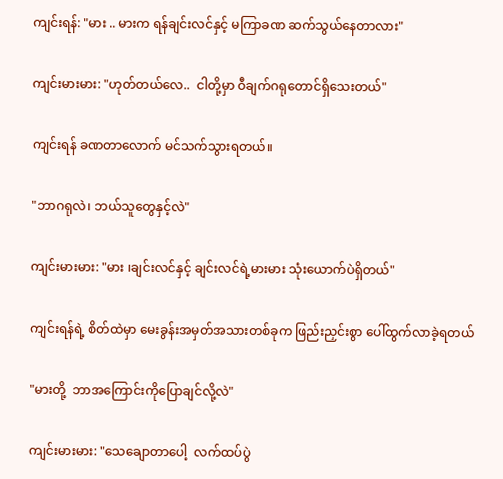ကျင်းရန်: "မား .. မားက ရန်ချင်းလင်နှင့် မကြာခဏ ဆက်သွယ်နေတာလား"

ကျင်းမားမား: "ဟုတ်တယ်လေ..  ငါတို့မှာ ဝီချက်ဂရုတောင်ရှိသေးတယ်"

ကျင်းရန် ခဏတာလောက် မင်သက်သွားရတယ်။

"ဘာဂရုလဲ၊ ဘယ်သူတွေနှင့်လဲ"

ကျင်းမားမား: "မား ၊ချင်းလင်နှင့် ချင်းလင်ရဲ့မားမား သုံးယောက်ပဲရှိတယ်"

ကျင်းရန်ရဲ့ စိတ်ထဲမှာ မေးခွန်းအမှတ်အသားတစ်ခုက ဖြည်းညှင်းစွာ ပေါ်ထွက်လာခဲ့ရတယ်

"မားတို့  ဘာအကြောင်းကိုပြောချင်လို့လဲ"

ကျင်းမားမား: "သေချောတာပေါ့  လက်ထပ်ပွဲ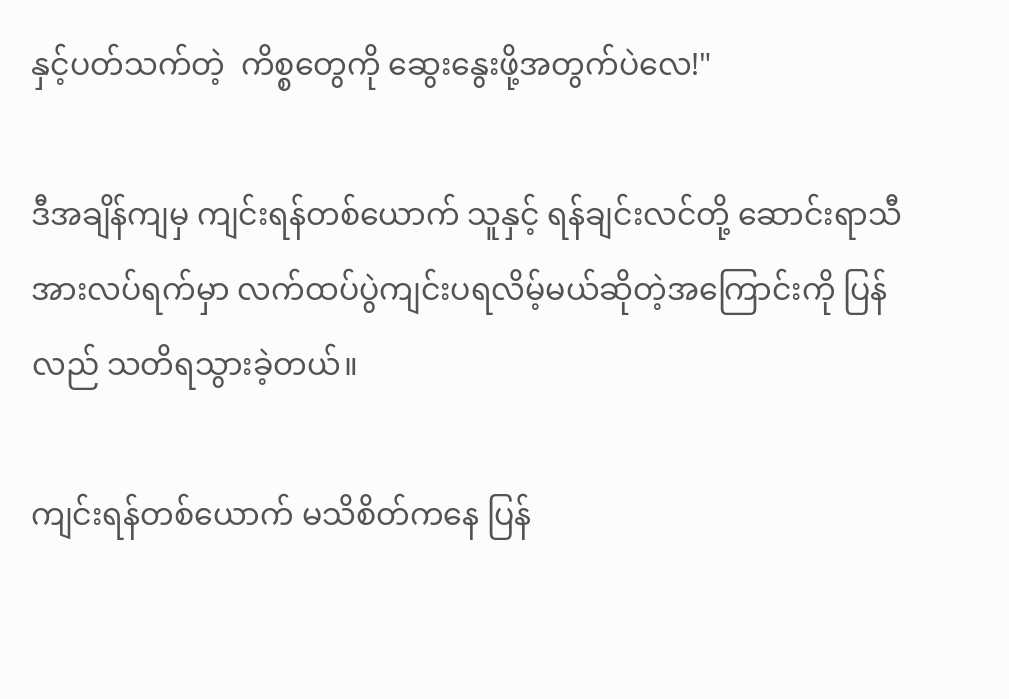နှင့်ပတ်သက်တဲ့  ကိစ္စတွေကို ဆွေးနွေးဖို့အတွက်ပဲလေ!"

ဒီအချိန်ကျမှ ကျင်းရန်တစ်ယောက် သူနှင့် ရန်ချင်းလင်တို့ ဆောင်းရာသီအားလပ်ရက်မှာ လက်ထပ်ပွဲကျင်းပရလိမ့်မယ်ဆိုတဲ့အကြောင်းကို ပြန်လည် သတိရသွားခဲ့တယ်။

ကျင်းရန်တစ်ယောက် မသိစိတ်ကနေ ပြန်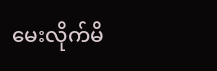မေးလိုက်မိ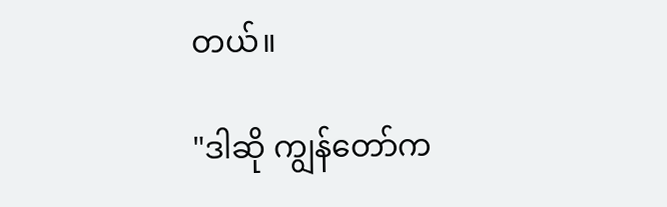တယ်။

"ဒါဆို ကျွန်တော်က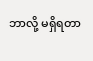ဘာလို့ မရှိရတာ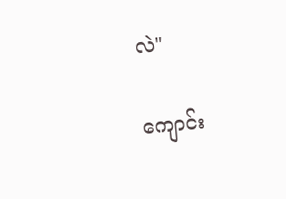လဲ"

ကျောင်း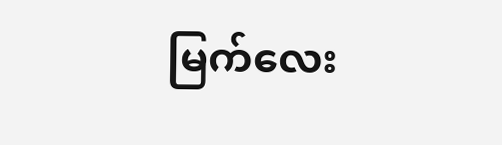မြက်လေး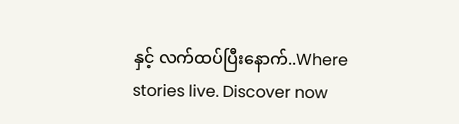နှင့် လက်ထပ်ပြီးနောက်..Where stories live. Discover now